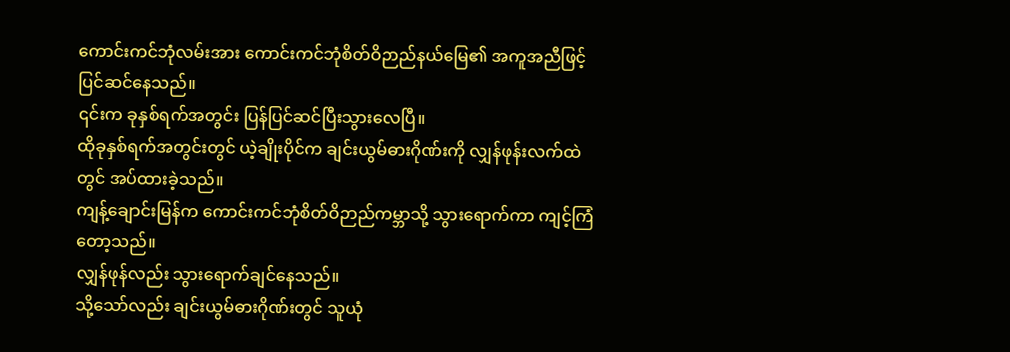ကောင်းကင်ဘုံလမ်းအား ကောင်းကင်ဘုံစိတ်ဝိဉာည်နယ်မြေ၏ အကူအညီဖြင့် ပြင်ဆင်နေသည်။
၎င်းက ခုနှစ်ရက်အတွင်း ပြန်ပြင်ဆင်ပြီးသွားလေပြီ။
ထိုခုနှစ်ရက်အတွင်းတွင် ယဲ့ချိုးပိုင်က ချင်းယွမ်ဓားဂိုဏ်းကို လျှန်ဖုန်းလက်ထဲတွင် အပ်ထားခဲ့သည်။
ကျန့်ချောင်းမြန်က ကောင်းကင်ဘုံစိတ်ဝိဉာည်ကမ္ဘာသို့ သွားရောက်ကာ ကျင့်ကြံတော့သည်။
လျှန်ဖုန်လည်း သွားရောက်ချင်နေသည်။
သို့သော်လည်း ချင်းယွမ်ဓားဂိုဏ်းတွင် သူယုံ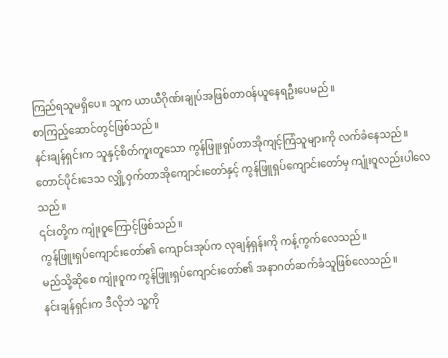ကြည်ရသူမရှိပေ။ သူက ယာယီဂိုဏ်းချုပ်အဖြစ်တာဝန်ယူနေရဦးပေမည်။
စာကြည့်ဆောင်တွင်ဖြစ်သည်။
နင်းချန်ရှင်းက သူနှင့်စိတ်ကူးတူသော ကွန်ဖြူးရှပ်တာအိုကျင့်ကြံသူများကို လက်ခံနေသည်။
တောင်ပိုင်းဒေသ လျှို့ဝှက်တာအိုကျောင်းတော်နှင့် ကွန်ဖြူရှပ်ကျောင်းတော်မှ ကျုံးဝူလည်းပါလေသည်။
၎င်းတို့က ကျုံးဝူကြောင့်ဖြစ်သည်။
ကွန်ဖြူးရှပ်ကျောင်းတော်၏ ကျောင်းအုပ်က လုချန်ရှန်းကို ကန့်ကွက်လေသည်။
မည်သို့ဆိုစေ ကျုံးဝူက ကွန်ဖြူးရှပ်ကျောင်းတော်၏ အနာဂတ်ဆက်ခံသူဖြစ်လေသည်။
နင်းချန်ရှင်းက ဒီလိုဘဲ သူ့ကို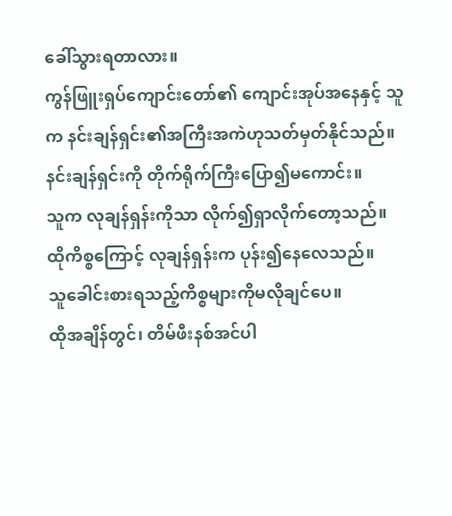ခေါ်သွားရတာလား။
ကွန်ဖြူးရှပ်ကျောင်းတော်၏ ကျောင်းအုပ်အနေနှင့် သူက နင်းချန်ရှင်း၏အကြီးအကဲဟုသတ်မှတ်နိုင်သည်။
နင်းချန်ရှင်းကို တိုက်ရိုက်ကြီးပြော၍မကောင်း။
သူက လုချန်ရှန်းကိုသာ လိုက်၍ရှာလိုက်တော့သည်။
ထိုကိစ္စကြောင့် လုချန်ရှန်းက ပုန်း၍နေလေသည်။
သူခေါင်းစားရသည့်ကိစ္စများကိုမလိုချင်ပေ။
ထိုအချိန်တွင်၊ တိမ်ဖီးနစ်အင်ပါ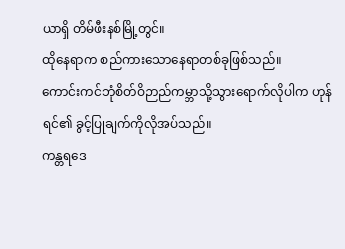ယာရှိ တိမ်ဖီးနစ်မြို့တွင်။
ထိုနေရာက စည်ကားသောနေရာတစ်ခုဖြစ်သည်။
ကောင်းကင်ဘုံစိတ်ဝိဉာည်ကမ္ဘာသို့သွားရောက်လိုပါက ဟုန်ရင်၏ ခွင့်ပြုချက်ကိုလိုအပ်သည်။
ကန္တရဒေ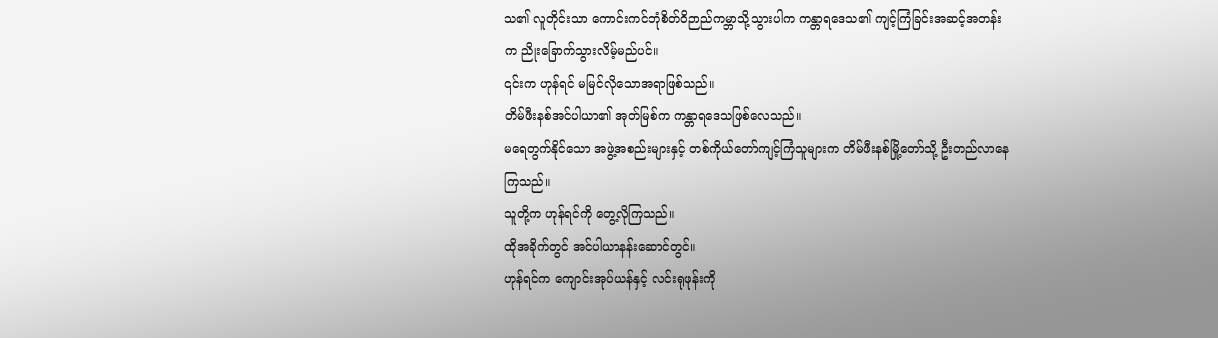သ၏ လူတိုင်းသာ ကောင်းကင်ဘုံစိတ်ဝိဉာည်ကမ္ဘာသို့သွားပါက ကန္တာရဒေသ၏ ကျင့်ကြံခြင်းအဆင့်အတန်းက ညိုးခြောက်သွားလိမ့်မည်ပင်။
၎င်းက ဟုန်ရင် မမြင်လိုသောအရာဖြစ်သည်။
တိမ်ဖီးနစ်အင်ပါယာ၏ အုတ်မြစ်က ကန္တာရဒေသဖြစ်လေသည်။
မရေတွက်နိုင်သော အဖွဲ့အစည်းများနှင့် တစ်ကိုယ်တော်ကျင့်ကြံသူများက တိမ်ဖီးနစ်မြို့တော်သို့ ဦးတည်လာနေကြသည်။
သူတို့က ဟုန်ရင်ကို တွေ့လိုကြသည်။
ထိုအခိုက်တွင် အင်ပါယာနန်းဆောင်တွင်။
ဟုန်ရင်က ကျောင်းအုပ်ယန်နှင့် လင်းရုဖုန်းကို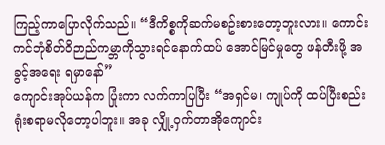ကြည့်ကာပြောလိုက်သည်။ “ဒီကိစ္စကိုဆက်မစဥ်းစားတော့ဘူးလား။ ကောင်းကင်ဘုံစိတ်ဝိဉာည်ကမ္ဘာကိုသွားရင်နောက်ထပ် အောင်မြင်မှုတွေ ဖန်တီးဖို့ အခွင့်အရေး ရမှာနော်”
ကျောင်းအုပ်ယန်က ပြုံးကာ လက်ကာပြပြီး “အရှင်မ၊ ကျုပ်ကို ထပ်ပြီးစည်းရုံးစရာမလိုတော့ပါဘူး။ အခု လျှို့ဝှက်တာအိုကျောင်း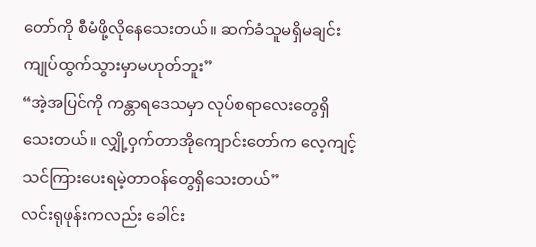တော်ကို စီမံဖို့လိုနေသေးတယ်။ ဆက်ခံသူမရှိမချင်း ကျုပ်ထွက်သွားမှာမဟုတ်ဘူး”
“အဲ့အပြင်ကို ကန္တာရဒေသမှာ လုပ်စရာလေးတွေရှိသေးတယ်။ လျှို့ဝှက်တာအိုကျောင်းတော်က လေ့ကျင့်သင်ကြားပေးရမဲ့တာဝန်တွေရှိသေးတယ်”
လင်းရုဖုန်းကလည်း ခေါင်း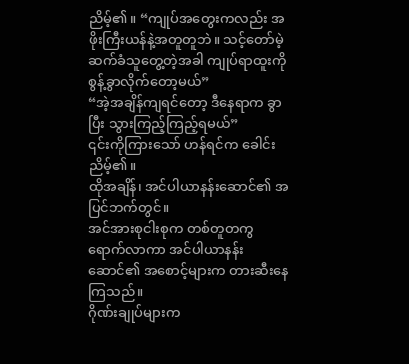ညိမ့်၏။ “ကျုပ်အတွေးကလည်း အဖိုးကြီးယန်နဲ့အတူတူဘဲ။ သင့်တော်မဲ့ ဆက်ခံသူတွေ့တဲ့အခါ ကျုပ်ရာထူးကို စွန့်ခွာလိုက်တော့မယ်”
“အဲ့အချိန်ကျရင်တော့ ဒီနေရာက ခွာပြီး သွားကြည့်ကြည့်ရမယ်”
၎င်းကိုကြားသော် ဟန်ရင်က ခေါင်းညိမ့်၏။
ထိုအချိန်၊ အင်ပါယာနန်းဆောင်၏ အပြင်ဘက်တွင်။
အင်အားစုငါးစုက တစ်တူတကွရောက်လာကာ အင်ပါယာနန်းဆောင်၏ အစောင့်များက တားဆီးနေကြသည်။
ဂိုဏ်းချုပ်များက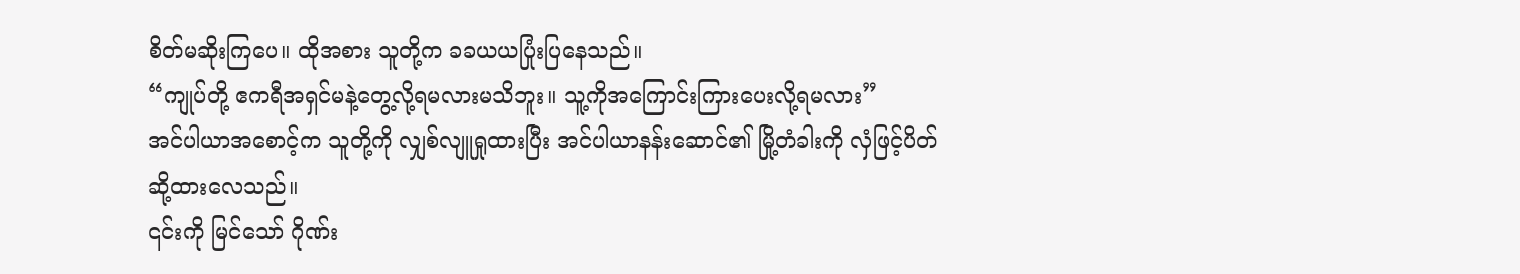စိတ်မဆိုးကြပေ။ ထိုအစား သူတို့က ခခယယပြုံးပြနေသည်။
“ကျုပ်တို့ ဧကရီအရှင်မနဲ့တွေ့လို့ရမလားမသိဘူး။ သူ့ကိုအကြောင်းကြားပေးလို့ရမလား”
အင်ပါယာအစောင့်က သူတို့ကို လျှစ်လျူရှုထားပြီး အင်ပါယာနန်းဆောင်၏ မြို့တံခါးကို လှံဖြင့်ပိတ်ဆို့ထားလေသည်။
၎င်းကို မြင်သော် ဂိုဏ်း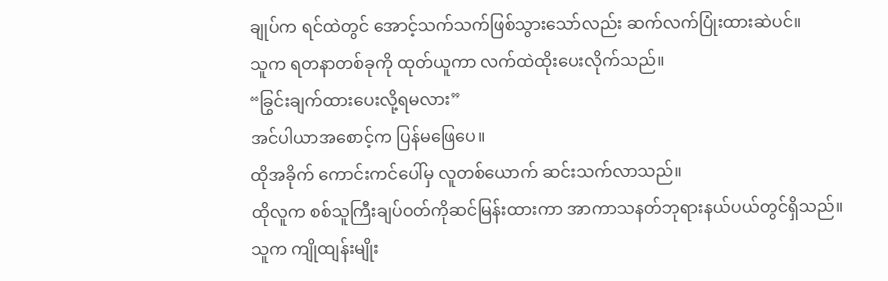ချုပ်က ရင်ထဲတွင် အောင့်သက်သက်ဖြစ်သွားသော်လည်း ဆက်လက်ပြုံးထားဆဲပင်။
သူက ရတနာတစ်ခုကို ထုတ်ယူကာ လက်ထဲထိုးပေးလိုက်သည်။
“ခြွင်းချက်ထားပေးလို့ရမလား”
အင်ပါယာအစောင့်က ပြန်မဖြေပေ။
ထိုအခိုက် ကောင်းကင်ပေါ်မှ လူတစ်ယောက် ဆင်းသက်လာသည်။
ထိုလူက စစ်သူကြီးချပ်ဝတ်ကိုဆင်မြန်းထားကာ အာကာသနတ်ဘုရားနယ်ပယ်တွင်ရှိသည်။
သူက ကျိုထျန်းမျိုး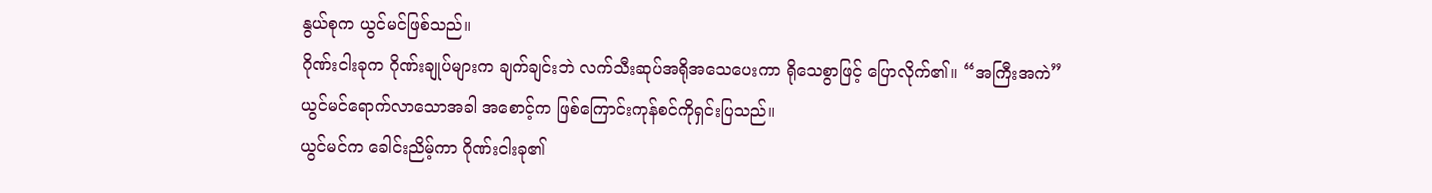နွယ်စုက ယွင်မင်ဖြစ်သည်။
ဂိုဏ်းငါးခုက ဂိုဏ်းချုပ်များက ချက်ချင်းဘဲ လက်သီးဆုပ်အရိုအသေပေးကာ ရိုသေစွာဖြင့် ပြောလိုက်၏။ “အကြီးအကဲ”
ယွင်မင်ရောက်လာသောအခါ အစောင့်က ဖြစ်ကြောင်းကုန်စင်ကိုရှင်းပြသည်။
ယွင်မင်က ခေါင်းညိမ့်ကာ ဂိုဏ်းငါးခု၏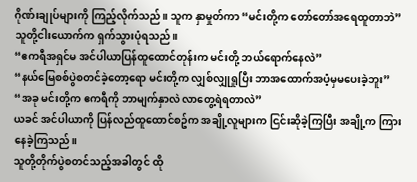ဂိုဏ်းချုပ်များကို ကြည့်လိုက်သည်။ သူက နှာမှုတ်ကာ “မင်းတို့က တော်တော်အရေထူတာဘဲ”
သူတို့ငါးယောက်က ရှက်သွားပုံရသည်။
“ဧကရီအရှင်မ အင်ပါယာပြန်ထူထောင်တုန်းက မင်းတို့ ဘယ်ရောက်နေလဲ”
“နယ်မြေစစ်ပွဲစတင်ခဲ့တော့ရော မင်းတို့က လျှစ်လျှုရှုပြီး ဘာအထောက်အပံ့မှမပေးခဲ့ဘူး”
“အခု မင်းတို့က ဧကရီကို ဘာမျက်နှာလဲ လာတွေ့ရဲရတာလဲ”
ယခင် အင်ပါယာကို ပြန်လည်ထူထောင်စဥ်က အချို့လူများက ငြင်းဆိုခဲ့ကြပြီး အချို့က ကြားနေခဲ့ကြသည်။
သူတို့တိုက်ပွဲစတင်သည့်အခါတွင် ထို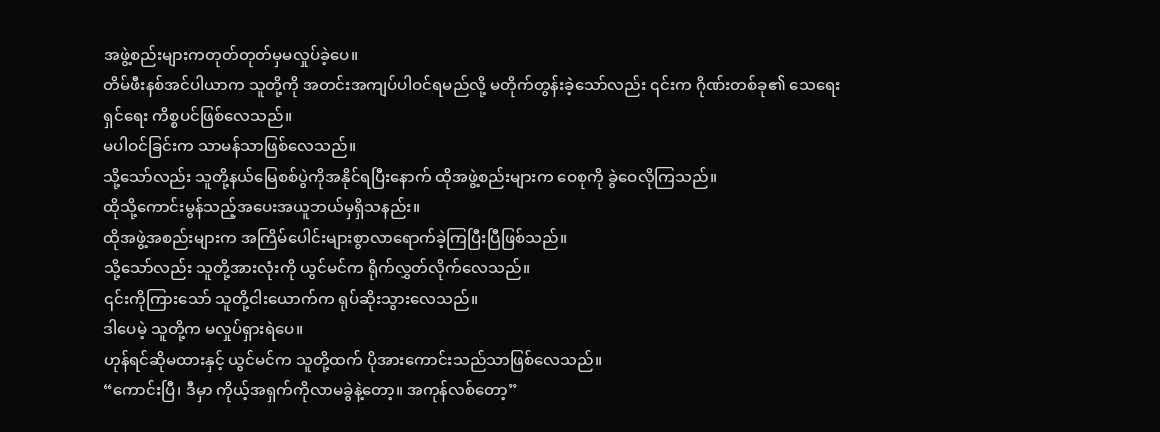အဖွဲ့စည်းများကတုတ်တုတ်မှမလှုပ်ခဲ့ပေ။
တိမ်ဖီးနစ်အင်ပါယာက သူတို့ကို အတင်းအကျပ်ပါဝင်ရမည်လို့ မတိုက်တွန်းခဲ့သော်လည်း ၎င်းက ဂိုဏ်းတစ်ခု၏ သေရေးရှင်ရေး ကိစ္စပင်ဖြစ်လေသည်။
မပါဝင်ခြင်းက သာမန်သာဖြစ်လေသည်။
သို့သော်လည်း သူတို့နယ်မြေစစ်ပွဲကိုအနိုင်ရပြီးနောက် ထိုအဖွဲ့စည်းများက ဝေစုကို ခွဲဝေလိုကြသည်။
ထိုသို့ကောင်းမွန်သည့်အပေးအယူဘယ်မှရှိသနည်း။
ထိုအဖွဲ့အစည်းများက အကြိမ်ပေါင်းများစွာလာရောက်ခဲ့ကြပြီးပြီဖြစ်သည်။
သို့သော်လည်း သူတို့အားလုံးကို ယွင်မင်က ရိုက်လွှတ်လိုက်လေသည်။
၎င်းကိုကြားသော် သူတို့ငါးယောက်က ရုပ်ဆိုးသွားလေသည်။
ဒါပေမဲ့ သူတို့က မလှုပ်ရှားရဲပေ။
ဟုန်ရင်ဆိုမထားနှင့် ယွင်မင်က သူတို့ထက် ပိုအားကောင်းသည်သာဖြစ်လေသည်။
“ကောင်းပြီ၊ ဒီမှာ ကိုယ့်အရှက်ကိုလာမခွဲနဲ့တော့။ အကုန်လစ်တော့”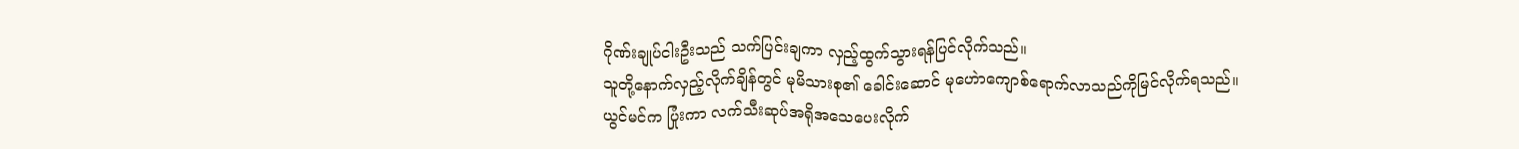ဂိုဏ်းချုပ်ငါးဦးသည် သက်ပြင်းချကာ လှည့်ထွက်သွားရန်ပြင်လိုက်သည်။
သူတို့နောက်လှည့်လိုက်ချိန်တွင် မုမိသားစု၏ ခေါင်းဆောင် မုဟေဲာကျောစ်ရောက်လာသည်ကိုမြင်လိုက်ရသည်။
ယွင်မင်က ပြုံးကာ လက်သီးဆုပ်အရိုအသေပေးလိုက်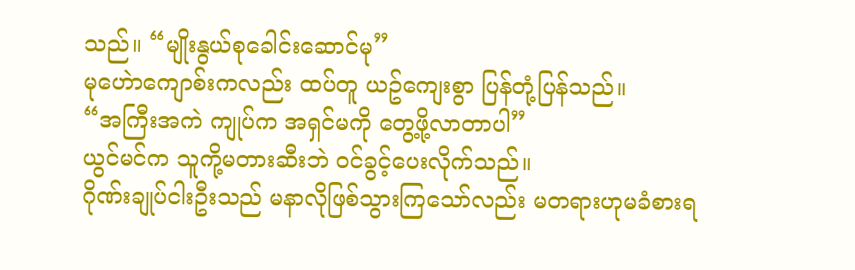သည်။ “မျိုးနွယ်စုခေါင်းဆောင်မု”
မုဟေဲာကျောစ်းကလည်း ထပ်တူ ယဥ်ကျေးစွာ ပြန်တုံ့ပြန်သည်။
“အကြီးအကဲ ကျုပ်က အရှင်မကို တွေ့ဖို့လာတာပါ”
ယွင်မင်က သူကို့မတားဆီးဘဲ ဝင်ခွင့်ပေးလိုက်သည်။
ဂိုဏ်းချုပ်ငါးဦးသည် မနာလိုဖြစ်သွားကြသော်လည်း မတရားဟုမခံစားရ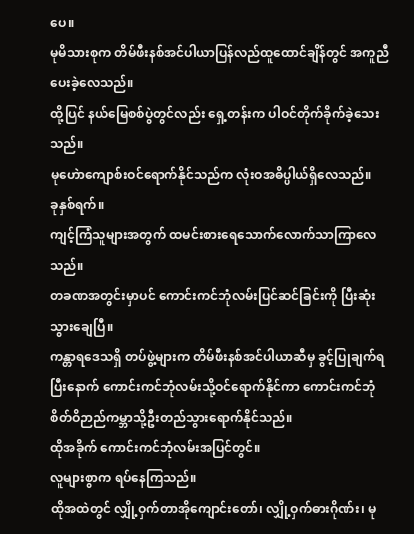ပေ။
မုမိသားစုက တိမ်ဖီးနစ်အင်ပါယာပြန်လည်ထူထောင်ချိန်တွင် အကူညီပေးခဲ့လေသည်။
ထို့ပြင် နယ်မြေစစ်ပွဲတွင်လည်း ရှေ့တန်းက ပါဝင်တိုက်ခိုက်ခဲ့သေးသည်။
မုဟေဲာကျောစ်းဝင်ရောက်နိုင်သည်က လုံးဝအဓိပ္ပါယ်ရှိလေသည်။
ခုနှစ်ရက်။
ကျင့်ကြံသူများအတွက် ထမင်းစားရေသောက်လောက်သာကြာလေသည်။
တခဏအတွင်းမှာပင် ကောင်းကင်ဘုံလမ်းပြင်ဆင်ခြင်းကို ပြီးဆုံးသွားချေပြီ။
ကန္တာရဒေသရှိ တပ်ဖွဲ့များက တိမ်ဖီးနစ်အင်ပါယာဆီမှ ခွင့်ပြုချက်ရပြီးနောက် ကောင်းကင်ဘုံလမ်းသို့ဝင်ရောက်နိုင်ကာ ကောင်းကင်ဘုံစိတ်ဝိဉာည်ကမ္ဘာသို့ဦးတည်သွားရောက်နိုင်သည်။
ထိုအခိုက် ကောင်းကင်ဘုံလမ်းအပြင်တွင်။
လူများစွာက ရပ်နေကြသည်။
ထိုအထဲတွင် လျှို့ဝှက်တာအိုကျောင်းတော်၊ လျှို့ဝှက်ဓားဂိုဏ်း၊ မု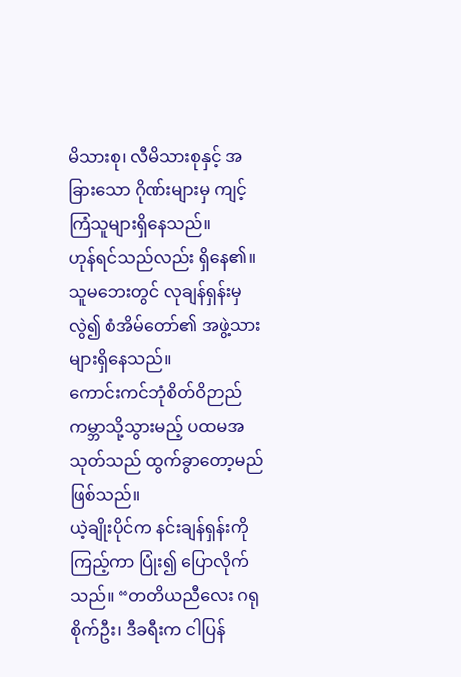မိသားစု၊ လီမိသားစုနှင့် အခြားသော ဂိုဏ်းများမှ ကျင့်ကြံသူများရှိနေသည်။
ဟုန်ရင်သည်လည်း ရှိနေ၏။
သူမဘေးတွင် လုချန်ရှန်းမှလွဲ၍ စံအိမ်တော်၏ အဖွဲ့သားများရှိနေသည်။
ကောင်းကင်ဘုံစိတ်ဝိဉာည်ကမ္ဘာသို့သွားမည့် ပထမအသုတ်သည် ထွက်ခွာတော့မည်ဖြစ်သည်။
ယဲ့ချိုးပိုင်က နင်းချန်ရှန်းကို ကြည့်ကာ ပြုံး၍ ပြောလိုက်သည်။ “တတိယညီလေး ဂရုစိုက်ဦး၊ ဒီခရီးက ငါပြန်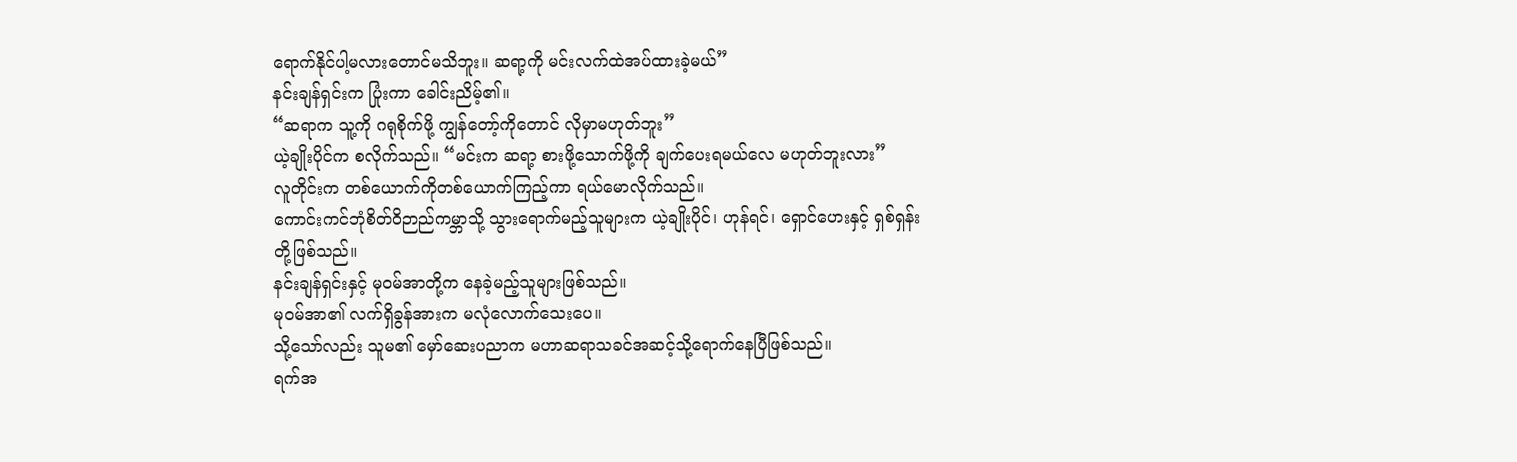ရောက်နိုင်ပါ့မလားတောင်မသိဘူး။ ဆရာ့ကို မင်းလက်ထဲအပ်ထားခဲ့မယ်”
နင်းချန်ရှင်းက ပြုံးကာ ခေါင်းညိမ့်၏။
“ဆရာက သူ့ကို ဂရုစိုက်ဖို့ ကျွန်တော့်ကိုတောင် လိုမှာမဟုတ်ဘူး”
ယဲ့ချိုးပိုင်က စလိုက်သည်။ “မင်းက ဆရာ့ စားဖို့သောက်ဖို့ကို ချက်ပေးရမယ်လေ မဟုတ်ဘူးလား”
လူတိုင်းက တစ်ယောက်ကိုတစ်ယောက်ကြည့်ကာ ရယ်မောလိုက်သည်။
ကောင်းကင်ဘုံစိတ်ဝိဉာည်ကမ္ဘာသို့ သွားရောက်မည့်သူများက ယဲ့ချိုးပိုင်၊ ဟုန်ရင်၊ ရှောင်ဟေးနှင့် ရှစ်ရှန်းတို့ဖြစ်သည်။
နင်းချန်ရှင်းနှင့် မုဝမ်အာတို့က နေခဲ့မည့်သူများဖြစ်သည်။
မုဝမ်အာ၏ လက်ရှိခွန်အားက မလုံလောက်သေးပေ။
သို့သော်လည်း သူမ၏ မှော်ဆေးပညာက မဟာဆရာသခင်အဆင့်သို့ရောက်နေပြီဖြစ်သည်။
ရက်အ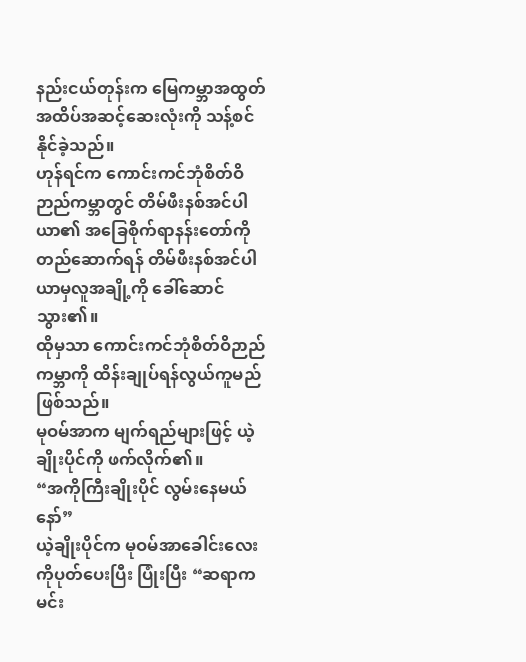နည်းငယ်တုန်းက မြေကမ္ဘာအထွတ်အထိပ်အဆင့်ဆေးလုံးကို သန့်စင်နိုင်ခဲ့သည်။
ဟုန်ရင်က ကောင်းကင်ဘုံစိတ်ဝိဉာည်ကမ္ဘာတွင် တိမ်ဖီးနစ်အင်ပါယာ၏ အခြေစိုက်ရာနန်းတော်ကိုတည်ဆောက်ရန် တိမ်ဖီးနစ်အင်ပါယာမှလူအချို့ကို ခေါ်ဆောင်သွား၏။
ထိုမှသာ ကောင်းကင်ဘုံစိတ်ဝိဉာည်ကမ္ဘာကို ထိန်းချုပ်ရန်လွယ်ကူမည်ဖြစ်သည်။
မုဝမ်အာက မျက်ရည်များဖြင့် ယဲ့ချိုးပိုင်ကို ဖက်လိုက်၏။
“အကိုကြီးချိုးပိုင် လွမ်းနေမယ်နော်”
ယဲ့ချိုးပိုင်က မုဝမ်အာခေါင်းလေးကိုပုတ်ပေးပြီး ပြုံးပြီး “ဆရာက မင်း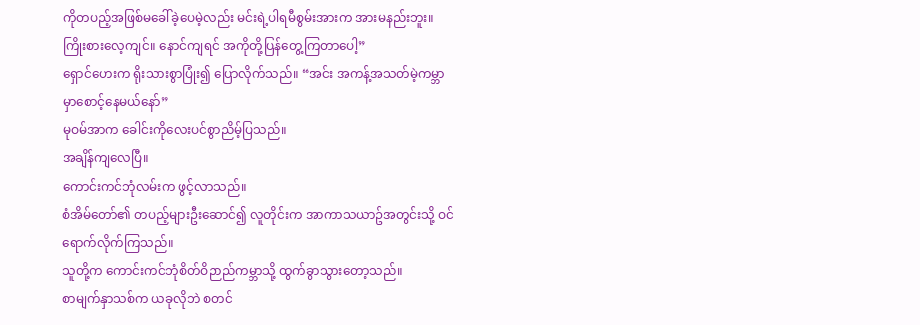ကိုတပည့်အဖြစ်မခေါ်ခဲ့ပေမဲ့လည်း မင်းရဲ့ပါရမီစွမ်းအားက အားမနည်းဘူး။ ကြိုးစားလေ့ကျင်။ နောင်ကျရင် အကိုတို့ပြန်တွေ့ကြတာပေါ့”
ရှောင်ဟေးက ရိုးသားစွာပြုံး၍ ပြောလိုက်သည်။ “အင်း အကန့်အသတ်မဲ့ကမ္ဘာမှာစောင့်နေမယ်နော်”
မုဝမ်အာက ခေါင်းကိုလေးပင်စွာညိမ့်ပြသည်။
အချိန်ကျလေပြီ။
ကောင်းကင်ဘုံလမ်းက ဖွင့်လာသည်။
စံအိမ်တော်၏ တပည့်များဦးဆောင်၍ လူတိုင်းက အာကာသယာဥ်အတွင်းသို့ ဝင်ရောက်လိုက်ကြသည်။
သူတို့က ကောင်းကင်ဘုံစိတ်ဝိဉာည်ကမ္ဘာသို့ ထွက်ခွာသွားတော့သည်။
စာမျက်နှာသစ်က ယခုလိုဘဲ စတင်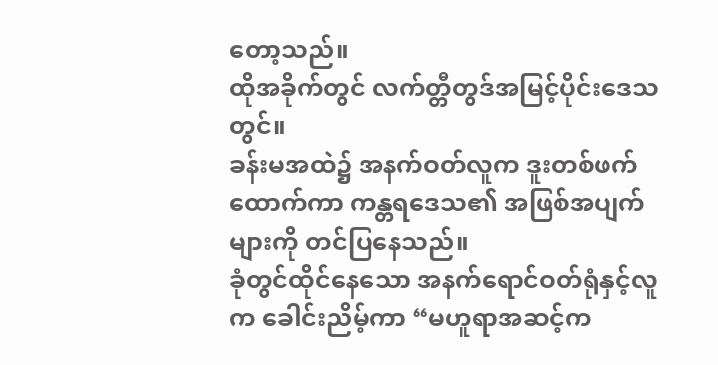တော့သည်။
ထိုအခိုက်တွင် လက်တ္တီတွဒ်အမြင့်ပိုင်းဒေသတွင်။
ခန်းမအထဲ၌ အနက်ဝတ်လူက ဒူးတစ်ဖက်ထောက်ကာ ကန္တရဒေသ၏ အဖြစ်အပျက်များကို တင်ပြနေသည်။
ခုံတွင်ထိုင်နေသော အနက်ရောင်ဝတ်ရုံနှင့်လူက ခေါင်းညိမ့်ကာ “မဟူရာအဆင့်က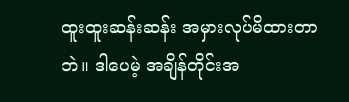ထူးထူးဆန်းဆန်း အမှားလုပ်မိထားတာဘဲ။ ဒါပေမဲ့ အချိန်တိုင်းအ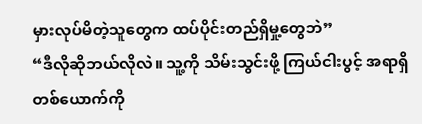မှားလုပ်မိတဲ့သူတွေက ထပ်ပိုင်းတည်ရှိမှု့တွေဘဲ”
“ဒီလိုဆိုဘယ်လိုလဲ။ သူ့ကို သိမ်းသွင်းဖို့ ကြယ်ငါးပွင့် အရာရှိတစ်ယောက်ကို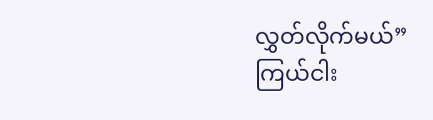လွှတ်လိုက်မယ်”
ကြယ်ငါး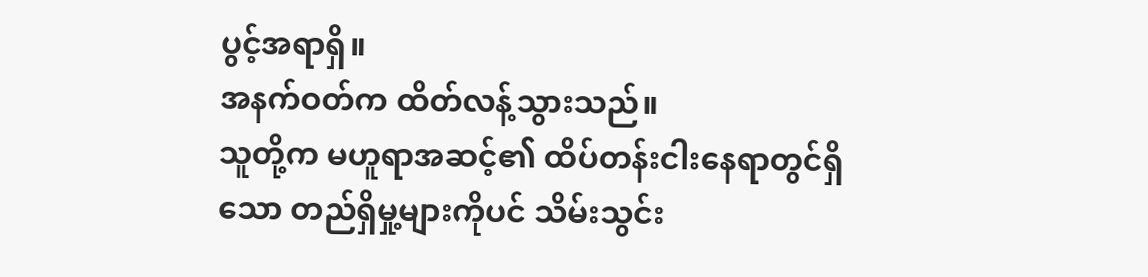ပွင့်အရာရှိ။
အနက်ဝတ်က ထိတ်လန့်သွားသည်။
သူတို့က မဟူရာအဆင့်၏ ထိပ်တန်းငါးနေရာတွင်ရှိသော တည်ရှိမှု့များကိုပင် သိမ်းသွင်း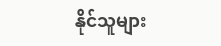နိုင်သူများ